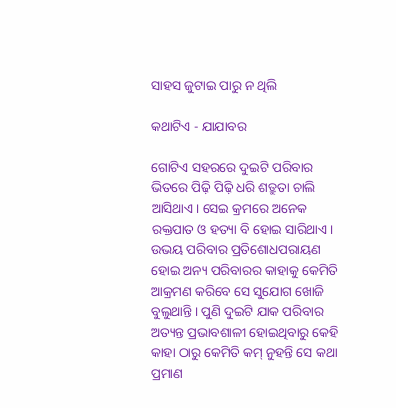ସାହସ ଜୁଟାଇ ପାରୁ ନ ଥିଲି

କଥାଟିଏ - ଯାଯାବର

ଗୋଟିଏ ସହରରେ ଦୁଇଟି ପରିବାର ଭିତରେ ପିଢ଼ି ପିଢ଼ି ଧରି ଶତ୍ରୁତା ଚାଲି ଆସିଥାଏ। ସେଇ କ୍ରମରେ ଅନେକ ରକ୍ତପାତ ଓ ହତ୍ୟା ବି ହୋଇ ସାରିଥାଏ। ଉଭୟ ପରିବାର ପ୍ରତିଶୋଧପରାୟଣ ହୋଇ ଅନ୍ୟ ପରିବାରର କାହାକୁ କେମିତି ଆକ୍ରମଣ କରିବେ ସେ ସୁଯୋଗ ଖୋଜି ବୁଲୁଥାନ୍ତି। ପୁଣି ଦୁଇଟି ଯାକ ପରିବାର ଅତ୍ୟନ୍ତ ପ୍ରଭାବଶାଳୀ ହୋଇଥିବାରୁ କେହି କାହା ଠାରୁ କେମିତି କମ୍‌ ନୁହନ୍ତି ସେ କଥା ପ୍ରମାଣ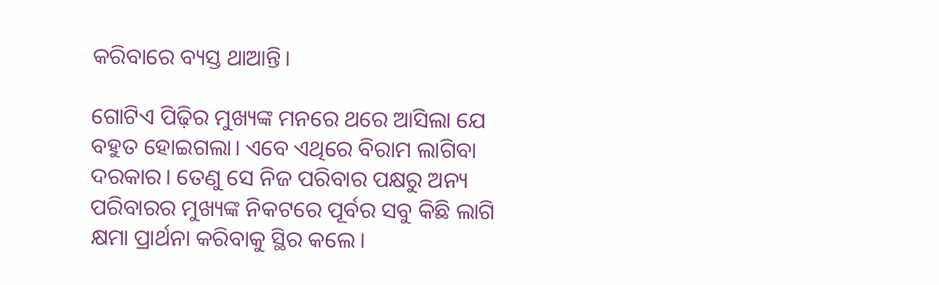କରିବାରେ ବ୍ୟସ୍ତ ଥାଆନ୍ତି।

ଗୋଟିଏ ପିଢ଼ିର ମୁଖ୍ୟଙ୍କ ମନରେ ଥରେ ଆସିଲା ଯେ ବହୁତ ହୋଇଗଲା। ଏବେ ଏଥିରେ ବିରାମ ଲାଗିବା ଦରକାର। ତେଣୁ ସେ ନିଜ ପରିବାର ପକ୍ଷରୁ ଅନ୍ୟ ପରିବାରର ମୁଖ୍ୟଙ୍କ ନିକଟରେ ପୂର୍ବର ସବୁ କିଛି ଲାଗି କ୍ଷମା ପ୍ରାର୍ଥନା କରିବାକୁ ସ୍ଥିର କଲେ।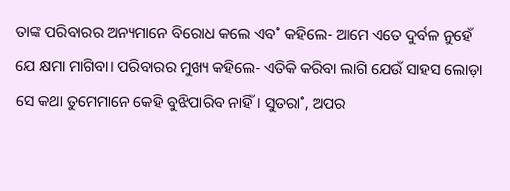ତାଙ୍କ ପରିବାରର ଅନ୍ୟମାନେ ବିରୋଧ କଲେ ଏବ˚ କହିଲେ- ଆମେ ଏତେ ଦୁର୍ବଳ ନୁହେଁ ଯେ କ୍ଷମା ମାଗିବା। ପରିବାରର ମୁଖ୍ୟ କହିଲେ- ଏତିକି କରିବା ଲାଗି ଯେଉଁ ସାହସ ଲୋଡ଼ା ସେ କଥା ତୁମେମାନେ କେହି ବୁଝିପାରିବ ନାହିଁ। ସୁତରା˚, ଅପର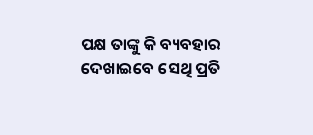ପକ୍ଷ ତାଙ୍କୁ କି ବ୍ୟବହାର ଦେଖାଇବେ ସେଥି ପ୍ରତି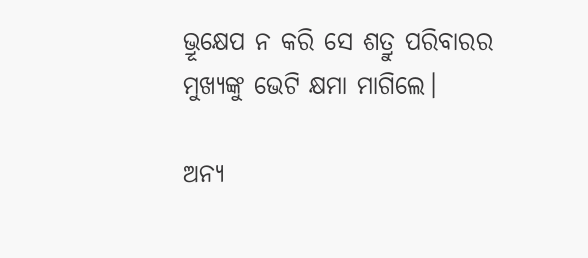ଭ୍ରୂକ୍ଷେପ ନ କରି ସେ ଶତ୍ରୁ ପରିବାରର ମୁଖ୍ୟଙ୍କୁ ଭେଟି କ୍ଷମା ମାଗିଲେ।

ଅନ୍ୟ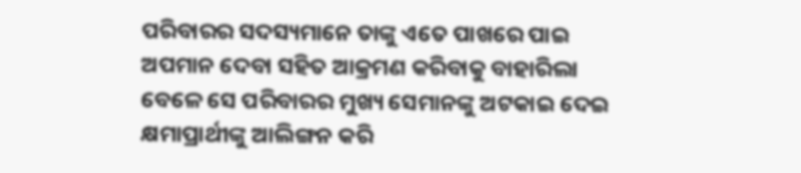ପରିବାରର ସଦସ୍ୟମାନେ ତାଙ୍କୁ ଏତେ ପାଖରେ ପାଇ ଅପମାନ ଦେବା ସହିତ ଆକ୍ରମଣ କରିବାକୁ ବାହାରିଲା ବେଳେ ସେ ପରିବାରର ମୁଖ୍ୟ ସେମାନଙ୍କୁ ଅଟକାଇ ଦେଇ କ୍ଷମାପ୍ରାର୍ଥୀଙ୍କୁ ଆଲିଙ୍ଗନ କରି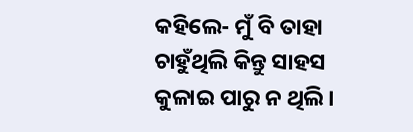କହିଲେ- ମୁଁ ବି ତାହା ଚାହୁଁଥିଲି କିନ୍ତୁ ସାହସ କୁଳାଇ ପାରୁ ନ ଥିଲି।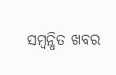ସମ୍ବନ୍ଧିତ ଖବର